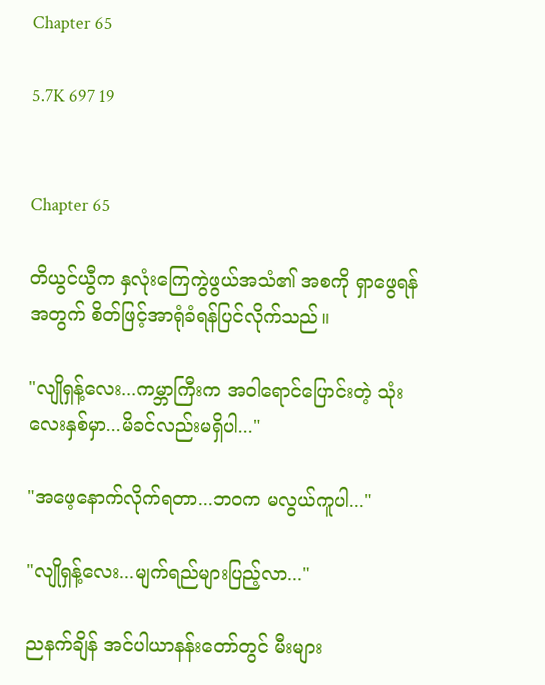Chapter 65

5.7K 697 19


Chapter 65

တိယွင်ယွီက နှလုံးကြေကွဲဖွယ်အသံ၏ အစကို ရှာဖွေရန်အတွက် စိတ်ဖြင့်အာရုံခံရန်ပြင်လိုက်သည်။

"လျိုရှန့်လေး...ကမ္ဘာကြီးက အဝါရောင်ပြောင်းတဲ့ သုံးလေးနှစ်မှာ...မိခင်လည်းမရှိပါ..."

"အဖေ့နောက်လိုက်ရတာ...ဘဝက မလွယ်ကူပါ..."

"လျိုရှန့်လေး...မျက်ရည်များပြည့်လာ..."

ညနက်ချိန် အင်ပါယာနန်းတော်တွင် မီးများ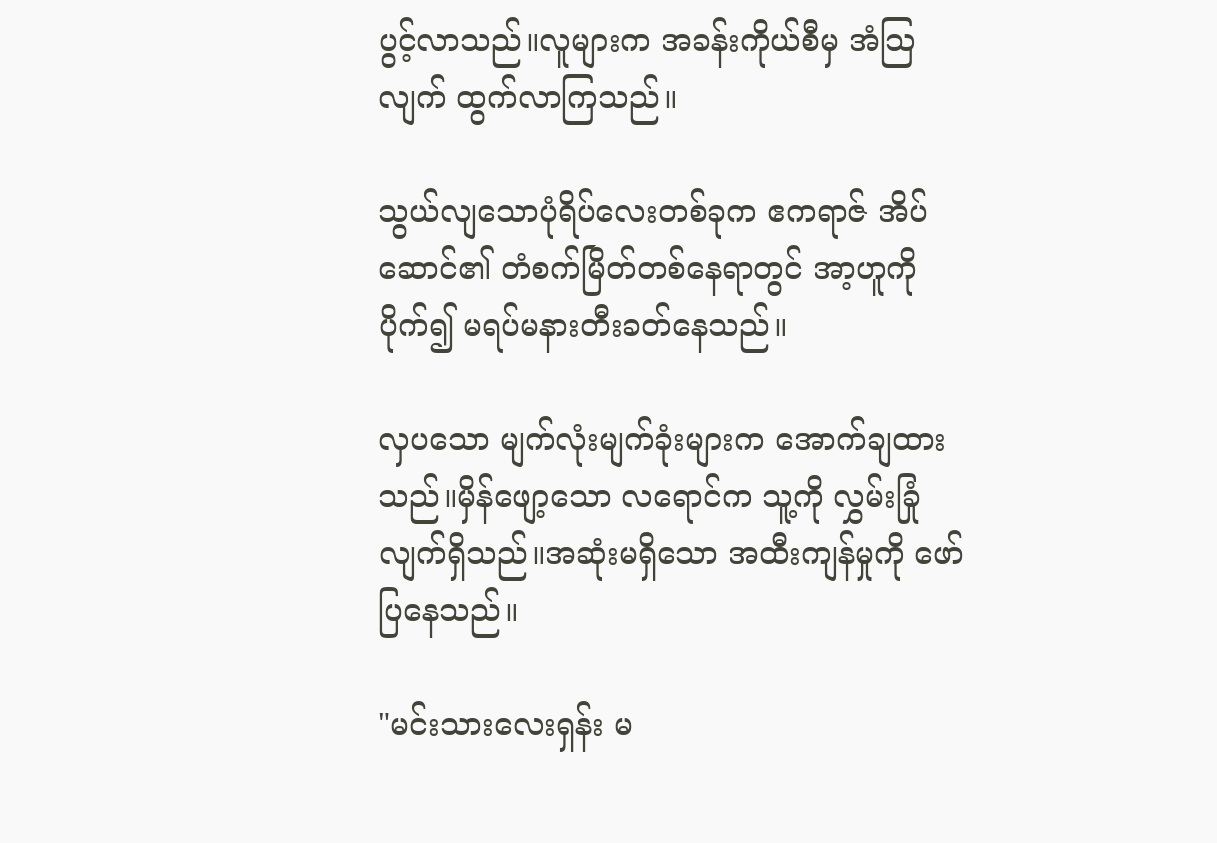ပွင့်လာသည်။လူများက အခန်းကိုယ်စီမှ အံသြလျက် ထွက်လာကြသည်။

သွယ်လျသောပုံရိပ်လေးတစ်ခုက ဧကရာဇ် အိပ်ဆောင်၏ တံစက်မြိတ်တစ်နေရာတွင် အာ့ဟူကိုပိုက်၍ မရပ်မနားတီးခတ်နေသည်။

လှပသော မျက်လုံးမျက်ခုံးများက အောက်ချထားသည်။မှိန်ဖျော့သော လရောင်က သူ့ကို လွှမ်းခြုံလျက်ရှိသည်။အဆုံးမရှိသော အထီးကျန်မှုကို ဖော်ပြနေသည်။

"မင်းသားလေးရှန်း မ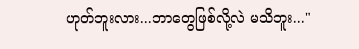ဟုတ်ဘူးလား...ဘာတွေဖြစ်လို့လဲ မသိဘူး..."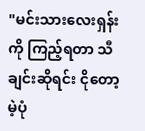"မင်းသားလေးရှန်းကို ကြည့်ရတာ သီချင်းဆိုရင်း ငိုတော့မဲ့ပုံ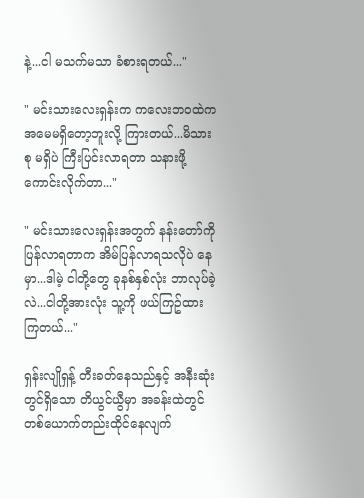နဲ့...ငါ မသက်မသာ ခံစားရတယ်..."

" မင်းသားလေးရှန်းက ကလေးဘဝထဲက အမေမရှိတော့ဘူးလို့ ကြားတယ်...မိသားစု မရှိပဲ ကြီးပြင်းလာရတာ သနားဖို့ကောင်းလိုက်တာ..."

" မင်းသားလေးရှန်းအတွက် နန်းတော်ကို ပြန်လာရတာက အိမ်ပြန်လာရသလိုပဲ နေမှာ...ဒါမဲ့ ငါတို့တွေ ခုနစ်နှစ်လုံး ဘာလုပ်ခဲ့လဲ...ငါတို့အားလုံး သူ့ကို ဖယ်ကြဥ်ထားကြတယ်..."

ရှန်းလျိုရှန့် တီးခတ်နေသည်နှင့် အနီးဆုံးတွင်ရှိသော တိယွင်ယွီမှာ အခန်းထဲတွင် တစ်ယောက်တည်းထိုင်နေလျက်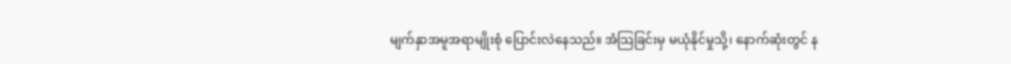မျက်နှာအမူအရာမျိုးစုံ ပြောင်းလဲနေသည်။ အံသြခြင်းမှ မယုံနိုင်မှုသို့၊ နောက်ဆုံးတွင် န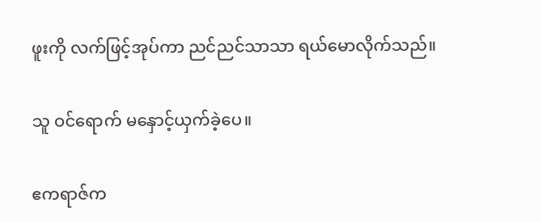ဖူးကို လက်ဖြင့်အုပ်ကာ ညင်ညင်သာသာ ရယ်မောလိုက်သည်။

သူ ဝင်ရောက် မနှောင့်ယှက်ခဲ့ပေ။

ဧကရာဇ်က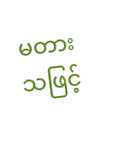မတားသဖြင့်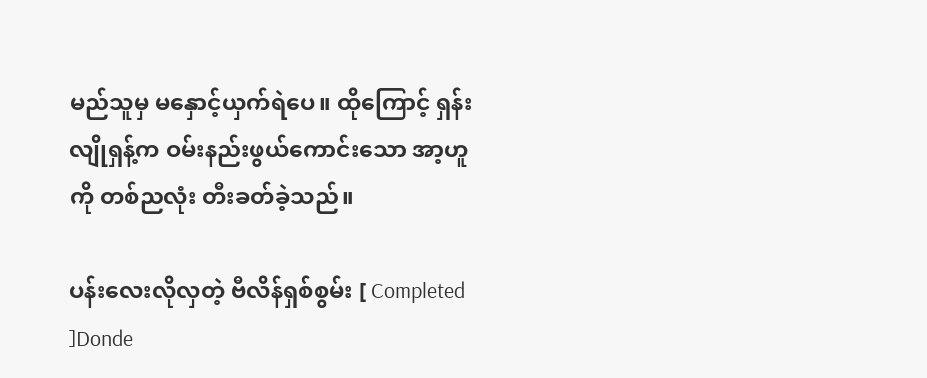မည်သူမှ မနှောင့်ယှက်ရဲပေ။ ထိုကြောင့် ရှန်းလျိုရှန့်က ဝမ်းနည်းဖွယ်ကောင်းသော အာ့ဟူကို တစ်ညလုံး တီးခတ်ခဲ့သည်။

ပန်းလေးလိုလှတဲ့ ဗီလိန်ရှစ်စွမ်း [ Completed ]Donde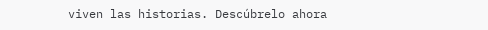viven las historias. Descúbrelo ahora